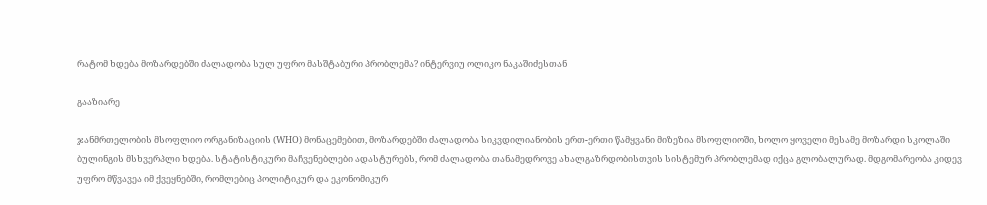რატომ ხდება მოზარდებში ძალადობა სულ უფრო მასშტაბური პრობლემა? ინტერვიუ ოლიკო ნაკაშიძესთან

გააზიარე

ჯანმრთელობის მსოფლიო ორგანიზაციის (WHO) მონაცემებით, მოზარდებში ძალადობა სიკვდილიანობის ერთ-ერთი წამყვანი მიზეზია მსოფლიოში, ხოლო ყოველი მესამე მოზარდი სკოლაში ბულინგის მსხვერპლი ხდება. სტატისტიკური მაჩვენებლები ადასტურებს, რომ ძალადობა თანამედროვე ახალგაზრდობისთვის სისტემურ პრობლემად იქცა გლობალურად. მდგომარეობა კიდევ უფრო მწვავეა იმ ქვეყნებში, რომლებიც პოლიტიკურ და ეკონომიკურ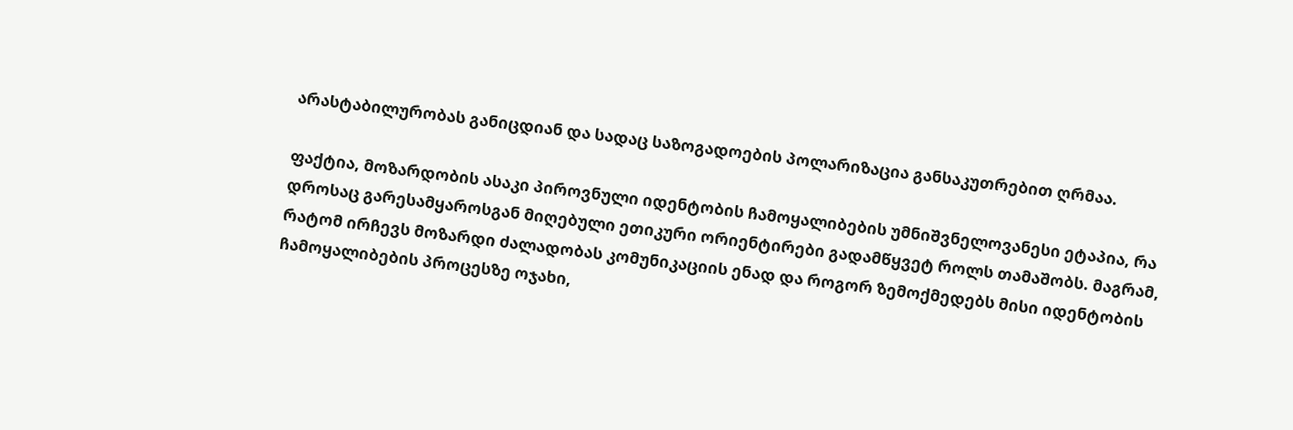არასტაბილურობას განიცდიან და სადაც საზოგადოების პოლარიზაცია განსაკუთრებით ღრმაა.

ფაქტია, მოზარდობის ასაკი პიროვნული იდენტობის ჩამოყალიბების უმნიშვნელოვანესი ეტაპია, რა დროსაც გარესამყაროსგან მიღებული ეთიკური ორიენტირები გადამწყვეტ როლს თამაშობს. მაგრამ, რატომ ირჩევს მოზარდი ძალადობას კომუნიკაციის ენად და როგორ ზემოქმედებს მისი იდენტობის ჩამოყალიბების პროცესზე ოჯახი,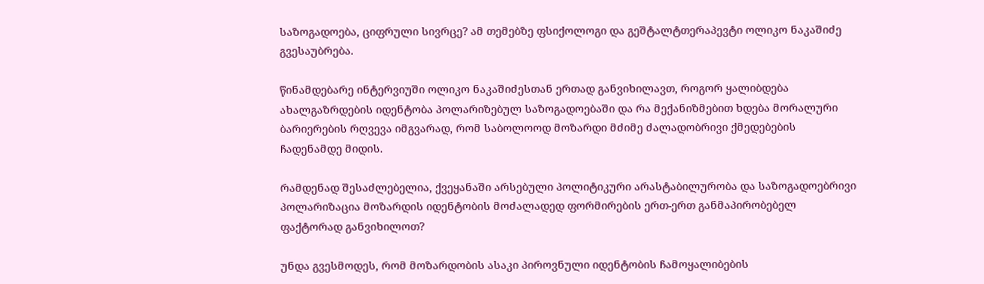საზოგადოება, ციფრული სივრცე? ამ თემებზე ფსიქოლოგი და გეშტალტთერაპევტი ოლიკო ნაკაშიძე გვესაუბრება.

წინამდებარე ინტერვიუში ოლიკო ნაკაშიძესთან ერთად განვიხილავთ, როგორ ყალიბდება ახალგაზრდების იდენტობა პოლარიზებულ საზოგადოებაში და რა მექანიზმებით ხდება მორალური ბარიერების რღვევა იმგვარად, რომ საბოლოოდ მოზარდი მძიმე ძალადობრივი ქმედებების ჩადენამდე მიდის.

რამდენად შესაძლებელია, ქვეყანაში არსებული პოლიტიკური არასტაბილურობა და საზოგადოებრივი პოლარიზაცია მოზარდის იდენტობის მოძალადედ ფორმირების ერთ-ერთ განმაპირობებელ ფაქტორად განვიხილოთ?

უნდა გვესმოდეს, რომ მოზარდობის ასაკი პიროვნული იდენტობის ჩამოყალიბების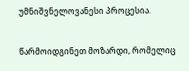უმნიშვნელოვანესი პროცესია.

წარმოიდგინეთ მოზარდი, რომელიც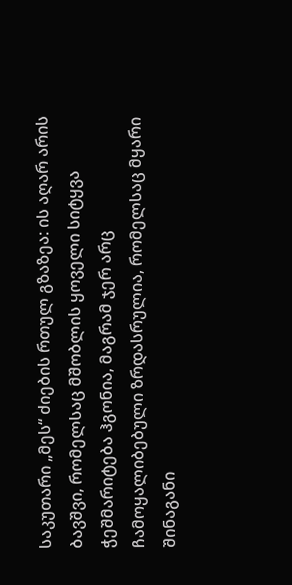საკუთარი „მეს“ ძიების რთულ გზაზეა: ის აღარ არის ბავშვი, რომელსაც მშობლის ყოველი სიტყვა ჭეშმარიტება ჰგონია, მაგრამ ჯერ არც ჩამოყალიბებული ზრდასრულია, რომელსაც მყარი შინაგანი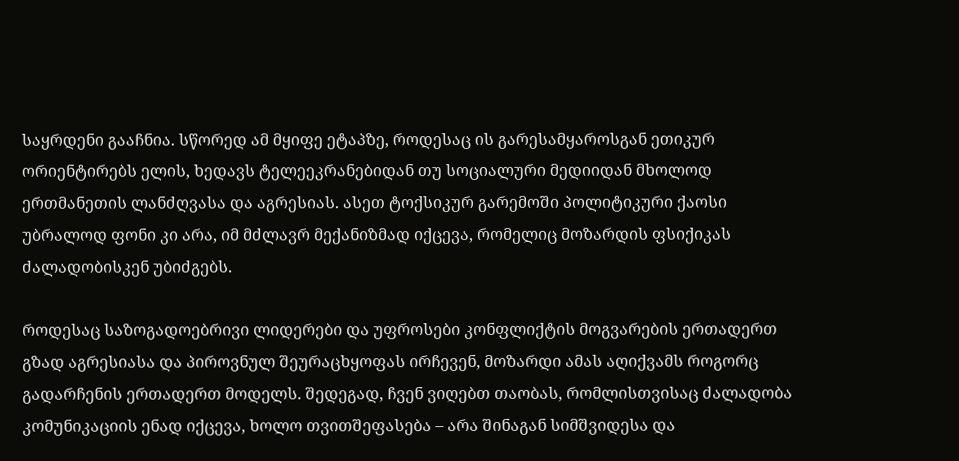საყრდენი გააჩნია. სწორედ ამ მყიფე ეტაპზე, როდესაც ის გარესამყაროსგან ეთიკურ ორიენტირებს ელის, ხედავს ტელეეკრანებიდან თუ სოციალური მედიიდან მხოლოდ ერთმანეთის ლანძღვასა და აგრესიას. ასეთ ტოქსიკურ გარემოში პოლიტიკური ქაოსი უბრალოდ ფონი კი არა, იმ მძლავრ მექანიზმად იქცევა, რომელიც მოზარდის ფსიქიკას ძალადობისკენ უბიძგებს.

როდესაც საზოგადოებრივი ლიდერები და უფროსები კონფლიქტის მოგვარების ერთადერთ გზად აგრესიასა და პიროვნულ შეურაცხყოფას ირჩევენ, მოზარდი ამას აღიქვამს როგორც გადარჩენის ერთადერთ მოდელს. შედეგად, ჩვენ ვიღებთ თაობას, რომლისთვისაც ძალადობა კომუნიკაციის ენად იქცევა, ხოლო თვითშეფასება – არა შინაგან სიმშვიდესა და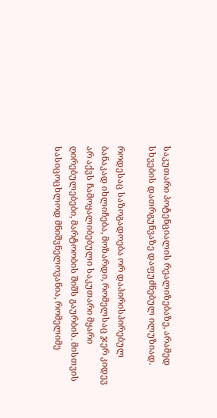საკუთარი პოტენციალის რეალიზებაზე, არამედ სხვების დათრგუნვაზე დაფუძნებულ ილუზიად.

როდესაც საზოგადოება ორ დაპირისპირებულ ბანაკად იხლიჩება, მოზარდი, რომელსაც ჯერ კიდევ არ აქვს ჩამოყალიბებული საკუთარი მყარი ღირებულებები, მარტოობის შიშს გაურბის. მისთვის სასიცოცხლოდ მნიშვნელოვანია, რომელიმე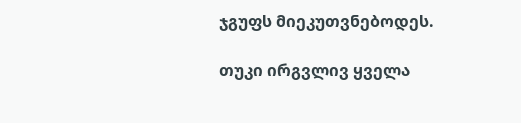ჯგუფს მიეკუთვნებოდეს.

თუკი ირგვლივ ყველა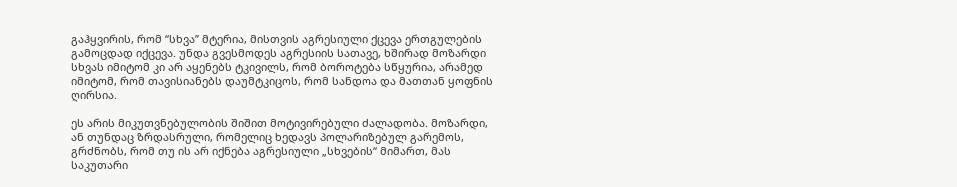გაჰყვირის, რომ “სხვა” მტერია, მისთვის აგრესიული ქცევა ერთგულების გამოცდად იქცევა. უნდა გვესმოდეს აგრესიის სათავე, ხშირად მოზარდი სხვას იმიტომ კი არ აყენებს ტკივილს, რომ ბოროტება სწყურია, არამედ იმიტომ, რომ თავისიანებს დაუმტკიცოს, რომ სანდოა და მათთან ყოფნის ღირსია.

ეს არის მიკუთვნებულობის შიშით მოტივირებული ძალადობა. მოზარდი, ან თუნდაც ზრდასრული, რომელიც ხედავს პოლარიზებულ გარემოს, გრძნობს, რომ თუ ის არ იქნება აგრესიული „სხვების“ მიმართ, მას საკუთარი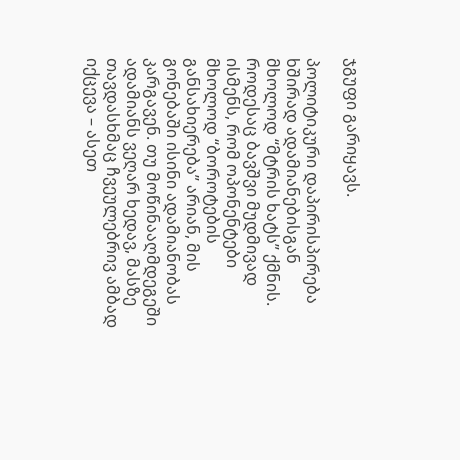ჯგუფი გარიყავს.

პოლიტიკური დაპირისპირება ხშირად ადამიანებისგან მხოლოდ “მტრის ხატს” ქმნის. როდესაც ბავშვი მუდმივად ისმენს, რომ ოპონენტები მხოლოდ “ბოროტების განსახიერება” არიან, მის გონებაში ისინი ადამიანობას კარგავენ. თუ მოწინააღმდეგეში ადამიანს ვეღარ ხედავ, მასზე თავდასხმაც ჩვეულებრივ ამბად იქცევა – ასეთ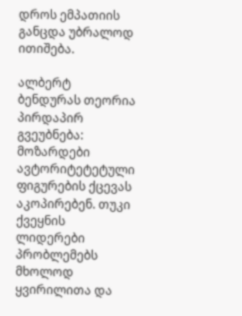დროს ემპათიის განცდა უბრალოდ ითიშება.

ალბერტ ბენდურას თეორია პირდაპირ გვეუბნება: მოზარდები ავტორიტეტეტული ფიგურების ქცევას აკოპირებენ. თუკი ქვეყნის ლიდერები პრობლემებს მხოლოდ ყვირილითა და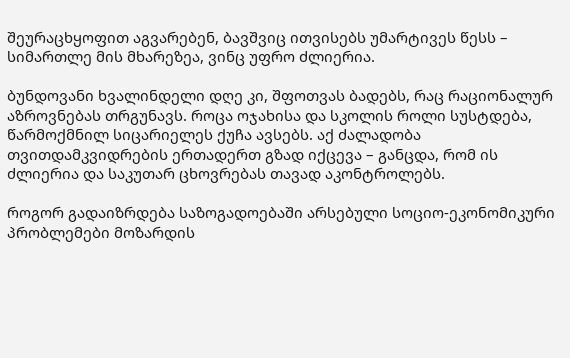შეურაცხყოფით აგვარებენ, ბავშვიც ითვისებს უმარტივეს წესს – სიმართლე მის მხარეზეა, ვინც უფრო ძლიერია.

ბუნდოვანი ხვალინდელი დღე კი, შფოთვას ბადებს, რაც რაციონალურ აზროვნებას თრგუნავს. როცა ოჯახისა და სკოლის როლი სუსტდება, წარმოქმნილ სიცარიელეს ქუჩა ავსებს. აქ ძალადობა თვითდამკვიდრების ერთადერთ გზად იქცევა – განცდა, რომ ის ძლიერია და საკუთარ ცხოვრებას თავად აკონტროლებს.

როგორ გადაიზრდება საზოგადოებაში არსებული სოციო-ეკონომიკური პრობლემები მოზარდის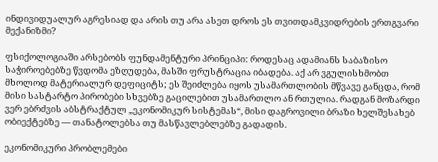ინდივიდუალურ აგრესიად და არის თუ არა ასეთ დროს ეს თვითდამკვიდრების ერთგვარი მექანიზმი?

ფსიქოლოგიაში არსებობს ფუნდამენტური პრინციპი: როდესაც ადამიანს საბაზისო საჭიროებებზე წვდომა ეზღუდება, მასში ფრუსტრაცია იბადება. აქ არ ვგულისხმობთ მხოლოდ მატერიალურ დეფიციტს; ეს შეიძლება იყოს უსამართლობის მწვავე განცდა, რომ მისი სასტარტო პირობები სხვებზე გაცილებით უსამართლო ან რთულია. რადგან მოზარდი ვერ ებრძვის აბსტრაქტულ „ეკონომიკურ სისტემას“, მისი დაგროვილი ბრაზი ხელშესახებ ობიექტებზე — თანატოლებსა თუ მასწავლებლებზე გადადის.

ეკონომიკური პრობლემები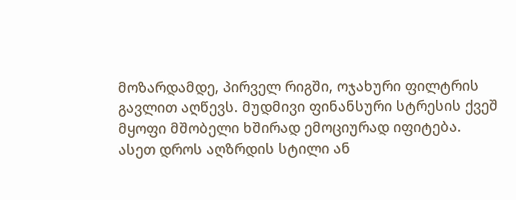მოზარდამდე, პირველ რიგში, ოჯახური ფილტრის გავლით აღწევს. მუდმივი ფინანსური სტრესის ქვეშ მყოფი მშობელი ხშირად ემოციურად იფიტება. ასეთ დროს აღზრდის სტილი ან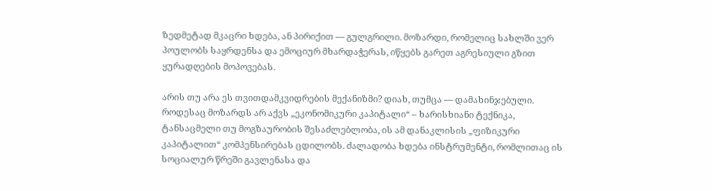ზედმეტად მკაცრი ხდება, ან პირიქით — გულგრილი. მოზარდი, რომელიც სახლში ვერ პოულობს საყრდენსა და ემოციურ მხარდაჭერას, იწყებს გარეთ აგრესიული გზით ყურადღების მოპოვებას.

არის თუ არა ეს თვითდამკვიდრების მექანიზმი? დიახ, თუმცა — დამახინჯებული. როდესაც მოზარდს არ აქვს „ეკონომიკური კაპიტალი“ – ხარისხიანი ტექნიკა, ტანსაცმელი თუ მოგზაურობის შესაძლებლობა, ის ამ დანაკლისის „ფიზიკური კაპიტალით“ კომპენსირებას ცდილობს. ძალადობა ხდება ინსტრუმენტი, რომლითაც ის სოციალურ წრეში გავლენასა და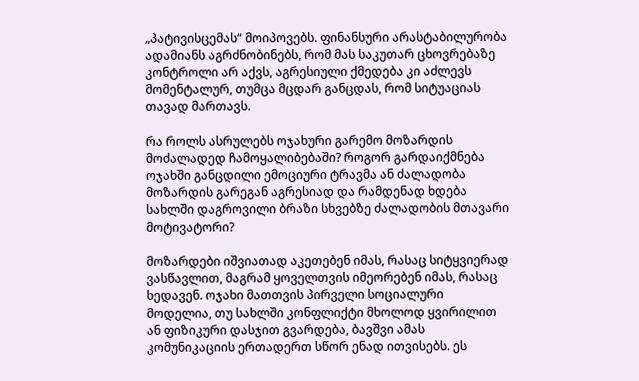„პატივისცემას“ მოიპოვებს. ფინანსური არასტაბილურობა ადამიანს აგრძნობინებს, რომ მას საკუთარ ცხოვრებაზე კონტროლი არ აქვს, აგრესიული ქმედება კი აძლევს მომენტალურ, თუმცა მცდარ განცდას, რომ სიტუაციას თავად მართავს.

რა როლს ასრულებს ოჯახური გარემო მოზარდის მოძალადედ ჩამოყალიბებაში? როგორ გარდაიქმნება ოჯახში განცდილი ემოციური ტრავმა ან ძალადობა მოზარდის გარეგან აგრესიად და რამდენად ხდება სახლში დაგროვილი ბრაზი სხვებზე ძალადობის მთავარი მოტივატორი?

მოზარდები იშვიათად აკეთებენ იმას, რასაც სიტყვიერად ვასწავლით, მაგრამ ყოველთვის იმეორებენ იმას, რასაც ხედავენ. ოჯახი მათთვის პირველი სოციალური მოდელია, თუ სახლში კონფლიქტი მხოლოდ ყვირილით ან ფიზიკური დასჯით გვარდება, ბავშვი ამას კომუნიკაციის ერთადერთ სწორ ენად ითვისებს. ეს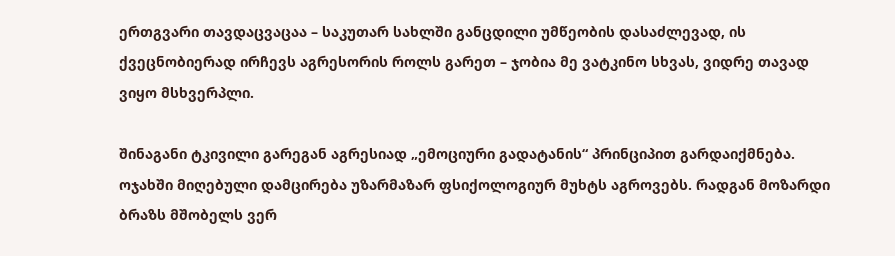ერთგვარი თავდაცვაცაა – საკუთარ სახლში განცდილი უმწეობის დასაძლევად, ის ქვეცნობიერად ირჩევს აგრესორის როლს გარეთ – ჯობია მე ვატკინო სხვას, ვიდრე თავად ვიყო მსხვერპლი.

შინაგანი ტკივილი გარეგან აგრესიად „ემოციური გადატანის“ პრინციპით გარდაიქმნება. ოჯახში მიღებული დამცირება უზარმაზარ ფსიქოლოგიურ მუხტს აგროვებს. რადგან მოზარდი ბრაზს მშობელს ვერ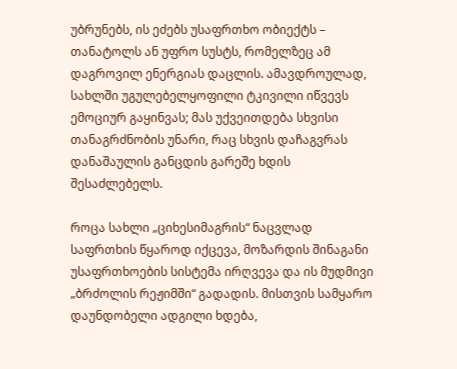უბრუნებს, ის ეძებს უსაფრთხო ობიექტს – თანატოლს ან უფრო სუსტს, რომელზეც ამ დაგროვილ ენერგიას დაცლის. ამავდროულად, სახლში უგულებელყოფილი ტკივილი იწვევს ემოციურ გაყინვას; მას უქვეითდება სხვისი თანაგრძნობის უნარი, რაც სხვის დაჩაგვრას დანაშაულის განცდის გარეშე ხდის შესაძლებელს.

როცა სახლი „ციხესიმაგრის“ ნაცვლად საფრთხის წყაროდ იქცევა, მოზარდის შინაგანი უსაფრთხოების სისტემა ირღვევა და ის მუდმივი „ბრძოლის რეჟიმში“ გადადის. მისთვის სამყარო დაუნდობელი ადგილი ხდება,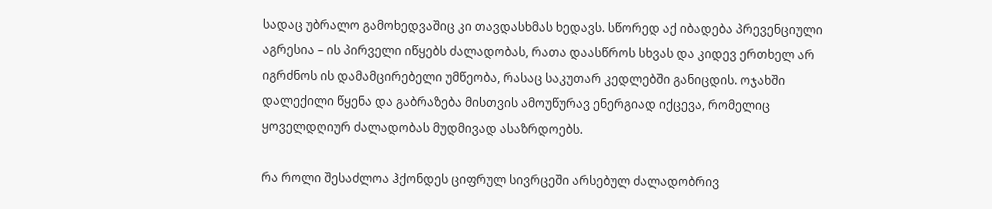სადაც უბრალო გამოხედვაშიც კი თავდასხმას ხედავს. სწორედ აქ იბადება პრევენციული აგრესია – ის პირველი იწყებს ძალადობას, რათა დაასწროს სხვას და კიდევ ერთხელ არ იგრძნოს ის დამამცირებელი უმწეობა, რასაც საკუთარ კედლებში განიცდის. ოჯახში დალექილი წყენა და გაბრაზება მისთვის ამოუწურავ ენერგიად იქცევა, რომელიც ყოველდღიურ ძალადობას მუდმივად ასაზრდოებს.

რა როლი შესაძლოა ჰქონდეს ციფრულ სივრცეში არსებულ ძალადობრივ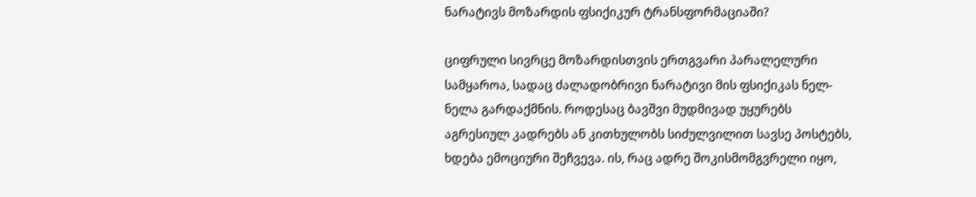ნარატივს მოზარდის ფსიქიკურ ტრანსფორმაციაში?

ციფრული სივრცე მოზარდისთვის ერთგვარი პარალელური სამყაროა, სადაც ძალადობრივი ნარატივი მის ფსიქიკას ნელ-ნელა გარდაქმნის. როდესაც ბავშვი მუდმივად უყურებს აგრესიულ კადრებს ან კითხულობს სიძულვილით სავსე პოსტებს, ხდება ემოციური შეჩვევა. ის, რაც ადრე შოკისმომგვრელი იყო,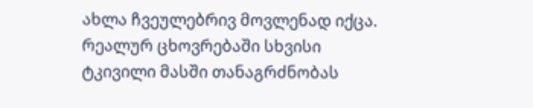ახლა ჩვეულებრივ მოვლენად იქცა. რეალურ ცხოვრებაში სხვისი ტკივილი მასში თანაგრძნობას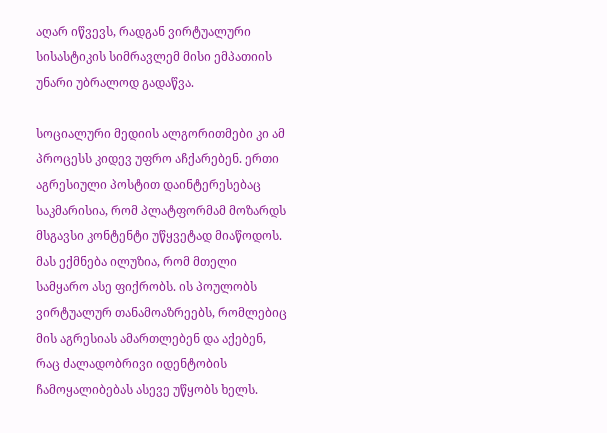აღარ იწვევს, რადგან ვირტუალური სისასტიკის სიმრავლემ მისი ემპათიის უნარი უბრალოდ გადაწვა.

სოციალური მედიის ალგორითმები კი ამ პროცესს კიდევ უფრო აჩქარებენ. ერთი აგრესიული პოსტით დაინტერესებაც საკმარისია, რომ პლატფორმამ მოზარდს მსგავსი კონტენტი უწყვეტად მიაწოდოს. მას ექმნება ილუზია, რომ მთელი სამყარო ასე ფიქრობს. ის პოულობს ვირტუალურ თანამოაზრეებს, რომლებიც მის აგრესიას ამართლებენ და აქებენ, რაც ძალადობრივი იდენტობის ჩამოყალიბებას ასევე უწყობს ხელს.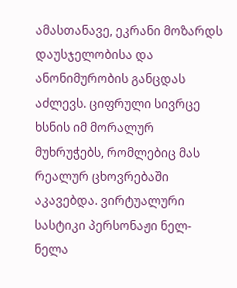ამასთანავე, ეკრანი მოზარდს დაუსჯელობისა და ანონიმურობის განცდას აძლევს. ციფრული სივრცე ხსნის იმ მორალურ მუხრუჭებს, რომლებიც მას რეალურ ცხოვრებაში აკავებდა. ვირტუალური სასტიკი პერსონაჟი ნელ-ნელა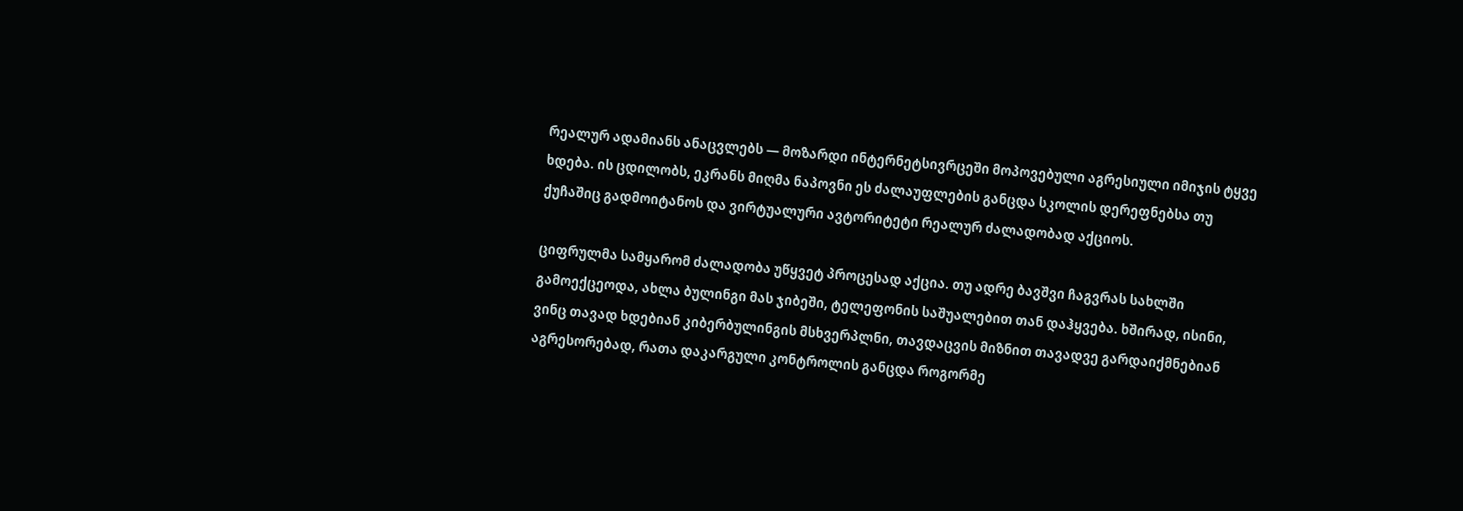რეალურ ადამიანს ანაცვლებს — მოზარდი ინტერნეტსივრცეში მოპოვებული აგრესიული იმიჯის ტყვე ხდება. ის ცდილობს, ეკრანს მიღმა ნაპოვნი ეს ძალაუფლების განცდა სკოლის დერეფნებსა თუ ქუჩაშიც გადმოიტანოს და ვირტუალური ავტორიტეტი რეალურ ძალადობად აქციოს.

ციფრულმა სამყარომ ძალადობა უწყვეტ პროცესად აქცია. თუ ადრე ბავშვი ჩაგვრას სახლში გამოექცეოდა, ახლა ბულინგი მას ჯიბეში, ტელეფონის საშუალებით თან დაჰყვება. ხშირად, ისინი, ვინც თავად ხდებიან კიბერბულინგის მსხვერპლნი, თავდაცვის მიზნით თავადვე გარდაიქმნებიან აგრესორებად, რათა დაკარგული კონტროლის განცდა როგორმე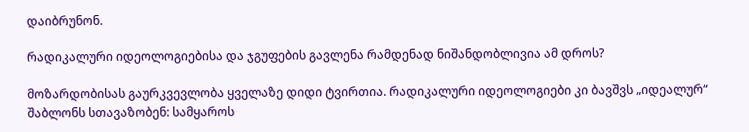დაიბრუნონ.

რადიკალური იდეოლოგიებისა და ჯგუფების გავლენა რამდენად ნიშანდობლივია ამ დროს?

მოზარდობისას გაურკვევლობა ყველაზე დიდი ტვირთია. რადიკალური იდეოლოგიები კი ბავშვს „იდეალურ“ შაბლონს სთავაზობენ: სამყაროს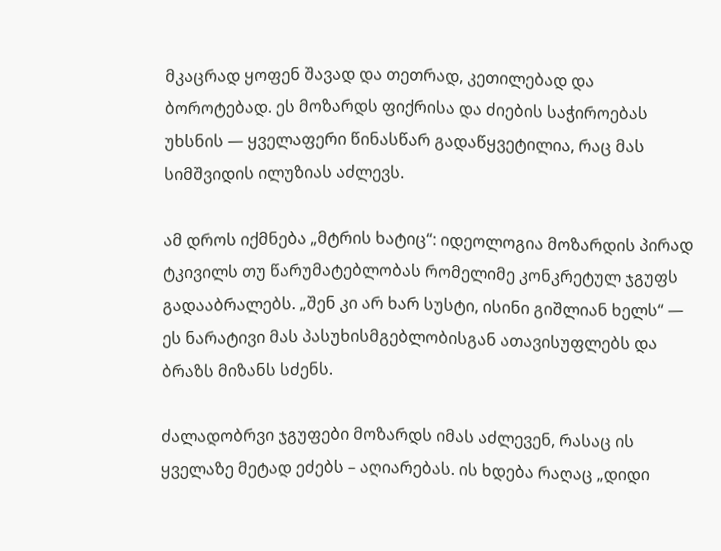მკაცრად ყოფენ შავად და თეთრად, კეთილებად და ბოროტებად. ეს მოზარდს ფიქრისა და ძიების საჭიროებას უხსნის — ყველაფერი წინასწარ გადაწყვეტილია, რაც მას სიმშვიდის ილუზიას აძლევს.

ამ დროს იქმნება „მტრის ხატიც“: იდეოლოგია მოზარდის პირად ტკივილს თუ წარუმატებლობას რომელიმე კონკრეტულ ჯგუფს გადააბრალებს. „შენ კი არ ხარ სუსტი, ისინი გიშლიან ხელს“ — ეს ნარატივი მას პასუხისმგებლობისგან ათავისუფლებს და ბრაზს მიზანს სძენს.

ძალადობრვი ჯგუფები მოზარდს იმას აძლევენ, რასაც ის ყველაზე მეტად ეძებს – აღიარებას. ის ხდება რაღაც „დიდი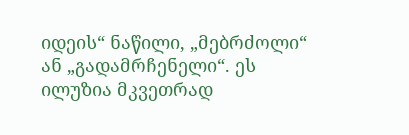იდეის“ ნაწილი, „მებრძოლი“ ან „გადამრჩენელი“. ეს ილუზია მკვეთრად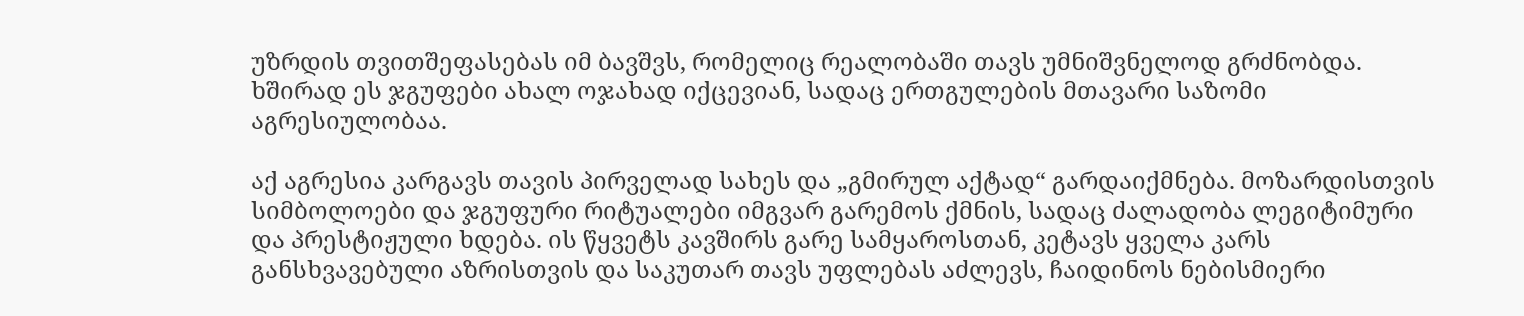უზრდის თვითშეფასებას იმ ბავშვს, რომელიც რეალობაში თავს უმნიშვნელოდ გრძნობდა. ხშირად ეს ჯგუფები ახალ ოჯახად იქცევიან, სადაც ერთგულების მთავარი საზომი აგრესიულობაა.

აქ აგრესია კარგავს თავის პირველად სახეს და „გმირულ აქტად“ გარდაიქმნება. მოზარდისთვის სიმბოლოები და ჯგუფური რიტუალები იმგვარ გარემოს ქმნის, სადაც ძალადობა ლეგიტიმური და პრესტიჟული ხდება. ის წყვეტს კავშირს გარე სამყაროსთან, კეტავს ყველა კარს განსხვავებული აზრისთვის და საკუთარ თავს უფლებას აძლევს, ჩაიდინოს ნებისმიერი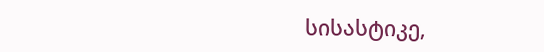სისასტიკე,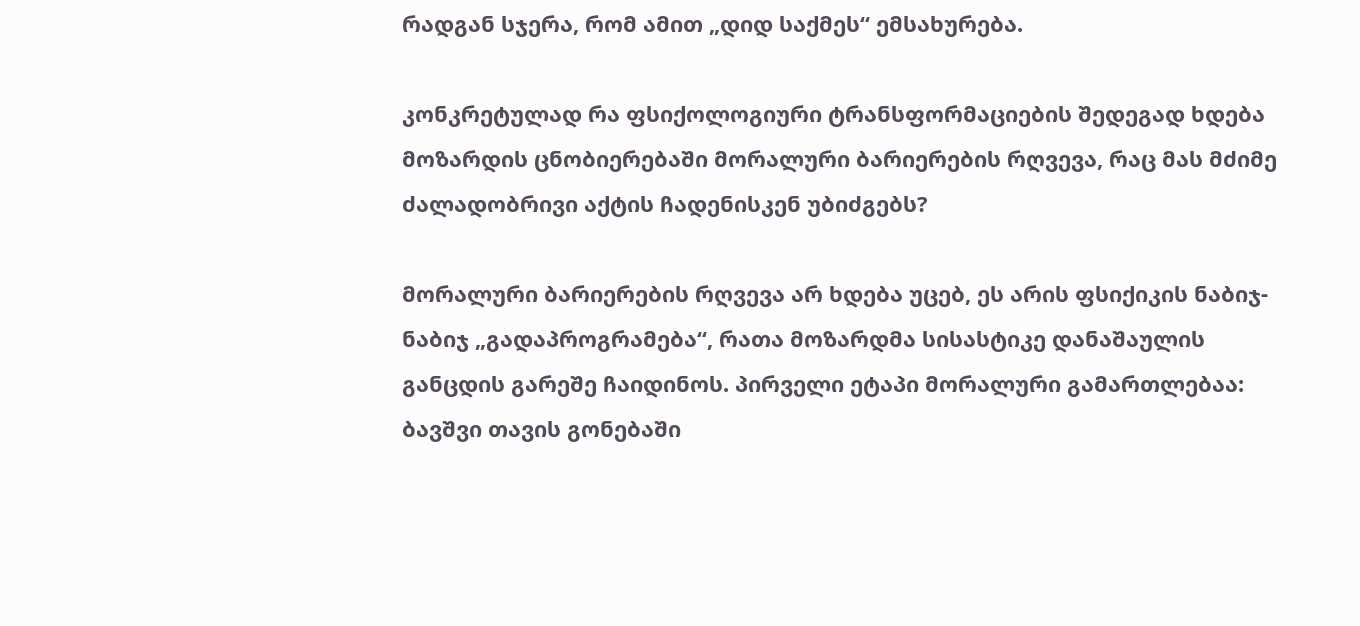რადგან სჯერა, რომ ამით „დიდ საქმეს“ ემსახურება.

კონკრეტულად რა ფსიქოლოგიური ტრანსფორმაციების შედეგად ხდება მოზარდის ცნობიერებაში მორალური ბარიერების რღვევა, რაც მას მძიმე ძალადობრივი აქტის ჩადენისკენ უბიძგებს?

მორალური ბარიერების რღვევა არ ხდება უცებ, ეს არის ფსიქიკის ნაბიჯ-ნაბიჯ „გადაპროგრამება“, რათა მოზარდმა სისასტიკე დანაშაულის განცდის გარეშე ჩაიდინოს. პირველი ეტაპი მორალური გამართლებაა: ბავშვი თავის გონებაში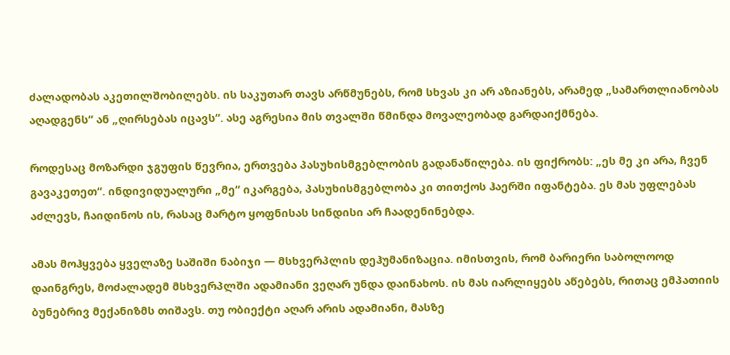ძალადობას აკეთილშობილებს. ის საკუთარ თავს არწმუნებს, რომ სხვას კი არ აზიანებს, არამედ „სამართლიანობას აღადგენს“ ან „ღირსებას იცავს“. ასე აგრესია მის თვალში წმინდა მოვალეობად გარდაიქმნება.

როდესაც მოზარდი ჯგუფის წევრია, ერთვება პასუხისმგებლობის გადანაწილება. ის ფიქრობს: „ეს მე კი არა, ჩვენ გავაკეთეთ“. ინდივიდუალური „მე“ იკარგება, პასუხისმგებლობა კი თითქოს ჰაერში იფანტება. ეს მას უფლებას აძლევს, ჩაიდინოს ის, რასაც მარტო ყოფნისას სინდისი არ ჩაადენინებდა.

ამას მოჰყვება ყველაზე საშიში ნაბიჯი — მსხვერპლის დეჰუმანიზაცია. იმისთვის, რომ ბარიერი საბოლოოდ დაინგრეს, მოძალადემ მსხვერპლში ადამიანი ვეღარ უნდა დაინახოს. ის მას იარლიყებს აწებებს, რითაც ემპათიის ბუნებრივ მექანიზმს თიშავს. თუ ობიექტი აღარ არის ადამიანი, მასზე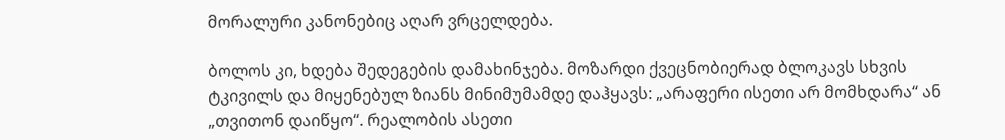მორალური კანონებიც აღარ ვრცელდება.

ბოლოს კი, ხდება შედეგების დამახინჯება. მოზარდი ქვეცნობიერად ბლოკავს სხვის ტკივილს და მიყენებულ ზიანს მინიმუმამდე დაჰყავს: „არაფერი ისეთი არ მომხდარა“ ან „თვითონ დაიწყო“. რეალობის ასეთი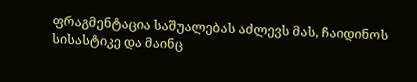ფრაგმენტაცია საშუალებას აძლევს მას, ჩაიდინოს სისასტიკე და მაინც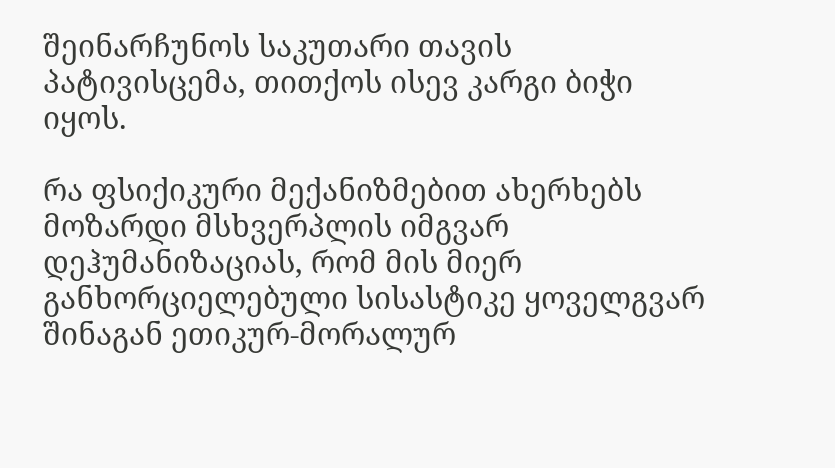შეინარჩუნოს საკუთარი თავის პატივისცემა, თითქოს ისევ კარგი ბიჭი იყოს.

რა ფსიქიკური მექანიზმებით ახერხებს მოზარდი მსხვერპლის იმგვარ დეჰუმანიზაციას, რომ მის მიერ განხორციელებული სისასტიკე ყოველგვარ შინაგან ეთიკურ-მორალურ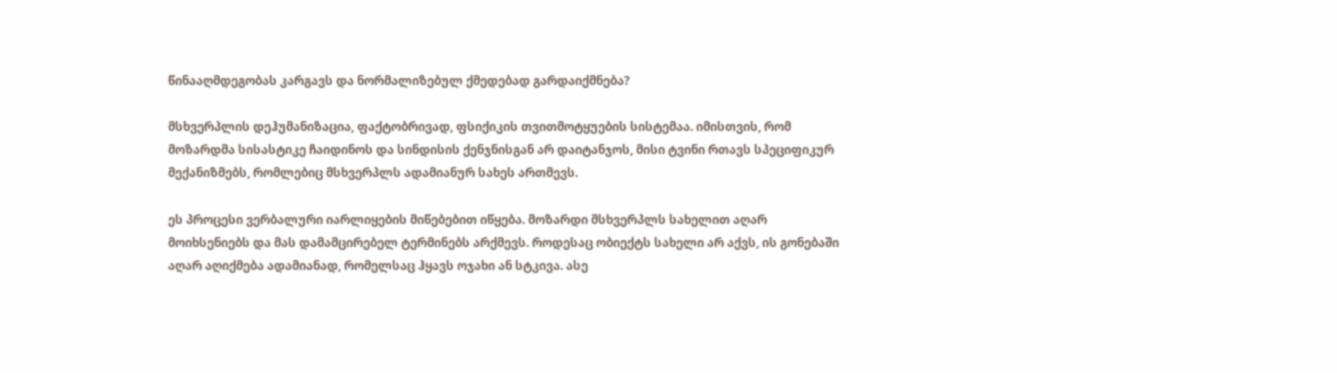წინააღმდეგობას კარგავს და ნორმალიზებულ ქმედებად გარდაიქმნება?

მსხვერპლის დეჰუმანიზაცია, ფაქტობრივად, ფსიქიკის თვითმოტყუების სისტემაა. იმისთვის, რომ მოზარდმა სისასტიკე ჩაიდინოს და სინდისის ქენჯნისგან არ დაიტანჯოს, მისი ტვინი რთავს სპეციფიკურ მექანიზმებს, რომლებიც მსხვერპლს ადამიანურ სახეს ართმევს.

ეს პროცესი ვერბალური იარლიყების მიწებებით იწყება. მოზარდი მსხვერპლს სახელით აღარ მოიხსენიებს და მას დამამცირებელ ტერმინებს არქმევს. როდესაც ობიექტს სახელი არ აქვს, ის გონებაში აღარ აღიქმება ადამიანად, რომელსაც ჰყავს ოჯახი ან სტკივა. ასე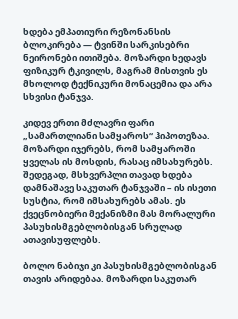ხდება ემპათიური რეზონანსის ბლოკირება — ტვინში სარკისებრი ნეირონები ითიშება. მოზარდი ხედავს ფიზიკურ ტკივილს, მაგრამ მისთვის ეს მხოლოდ ტექნიკური მონაცემია და არა სხვისი ტანჯვა.

კიდევ ერთი მძლავრი ფარი „სამართლიანი სამყაროს“ ჰიპოთეზაა. მოზარდი იჯერებს, რომ სამყაროში ყველას ის მოსდის, რასაც იმსახურებს. შედეგად, მსხვერპლი თავად ხდება დამნაშავე საკუთარ ტანჯვაში – ის ისეთი სუსტია, რომ იმსახურებს ამას. ეს ქვეცნობიერი მექანიზმი მას მორალური პასუხისმგებლობისგან სრულად ათავისუფლებს.

ბოლო ნაბიჯი კი პასუხისმგებლობისგან თავის არიდებაა. მოზარდი საკუთარ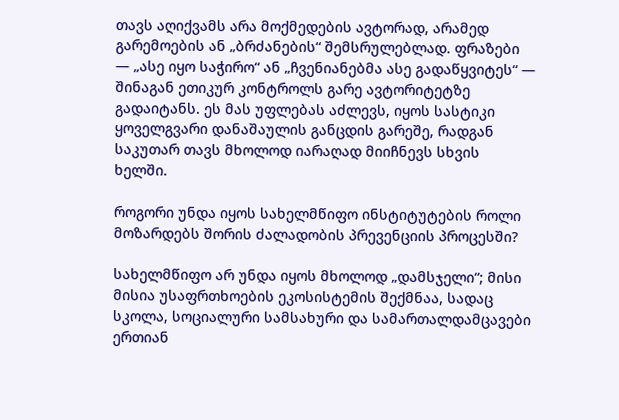თავს აღიქვამს არა მოქმედების ავტორად, არამედ გარემოების ან „ბრძანების“ შემსრულებლად. ფრაზები — „ასე იყო საჭირო“ ან „ჩვენიანებმა ასე გადაწყვიტეს“ — შინაგან ეთიკურ კონტროლს გარე ავტორიტეტზე გადაიტანს. ეს მას უფლებას აძლევს, იყოს სასტიკი ყოველგვარი დანაშაულის განცდის გარეშე, რადგან საკუთარ თავს მხოლოდ იარაღად მიიჩნევს სხვის ხელში.

როგორი უნდა იყოს სახელმწიფო ინსტიტუტების როლი მოზარდებს შორის ძალადობის პრევენციის პროცესში?

სახელმწიფო არ უნდა იყოს მხოლოდ „დამსჯელი“; მისი მისია უსაფრთხოების ეკოსისტემის შექმნაა, სადაც სკოლა, სოციალური სამსახური და სამართალდამცავები ერთიან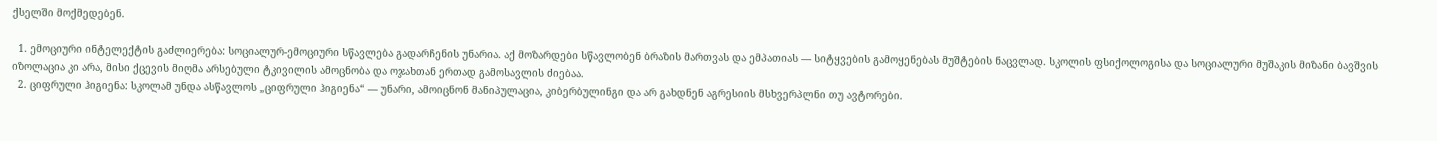ქსელში მოქმედებენ.

  1. ემოციური ინტელექტის გაძლიერება: სოციალურ-ემოციური სწავლება გადარჩენის უნარია. აქ მოზარდები სწავლობენ ბრაზის მართვას და ემპათიას — სიტყვების გამოყენებას მუშტების ნაცვლად. სკოლის ფსიქოლოგისა და სოციალური მუშაკის მიზანი ბავშვის იზოლაცია კი არა, მისი ქცევის მიღმა არსებული ტკივილის ამოცნობა და ოჯახთან ერთად გამოსავლის ძიებაა.
  2. ციფრული ჰიგიენა: სკოლამ უნდა ასწავლოს „ციფრული ჰიგიენა“ — უნარი, ამოიცნონ მანიპულაცია, კიბერბულინგი და არ გახდნენ აგრესიის მსხვერპლნი თუ ავტორები.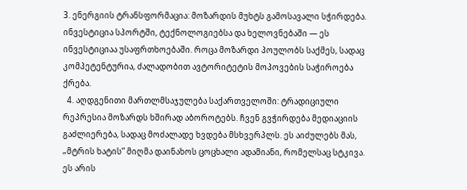3. ენერგიის ტრანსფორმაცია: მოზარდის მუხტს გამოსავალი სჭირდება. ინვესტიცია სპორტში, ტექნოლოგიებსა და ხელოვნებაში — ეს ინვესტიციაა უსაფრთხოებაში. როცა მოზარდი პოულობს საქმეს, სადაც კომპეტენტურია, ძალადობით ავტორიტეტის მოპოვების საჭიროება ქრება.
  4. აღდგენითი მართლმსაჯულება საქართველოში: ტრადიციული რეპრესია მოზარდს ხშირად აბოროტებს. ჩვენ გვჭირდება მედიაციის გაძლიერება, სადაც მოძალადე ხვდება მსხვერპლს. ეს აიძულებს მას, „მტრის ხატის“ მიღმა დაინახოს ცოცხალი ადამიანი, რომელსაც სტკივა. ეს არის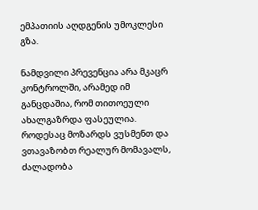ემპათიის აღდგენის უმოკლესი გზა.

ნამდვილი პრევენცია არა მკაცრ კონტროლში, არამედ იმ განცდაშია, რომ თითოეული ახალგაზრდა ფასეულია. როდესაც მოზარდს ვუსმენთ და ვთავაზობთ რეალურ მომავალს, ძალადობა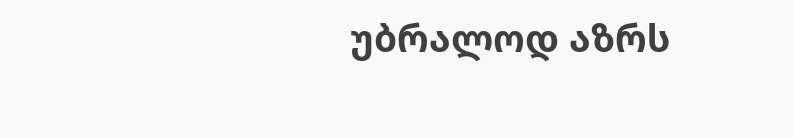უბრალოდ აზრს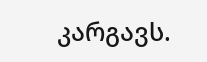კარგავს.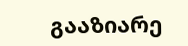გააზიარე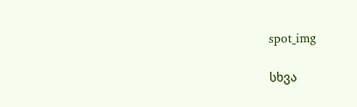spot_img

სხვა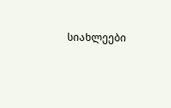სიახლეები